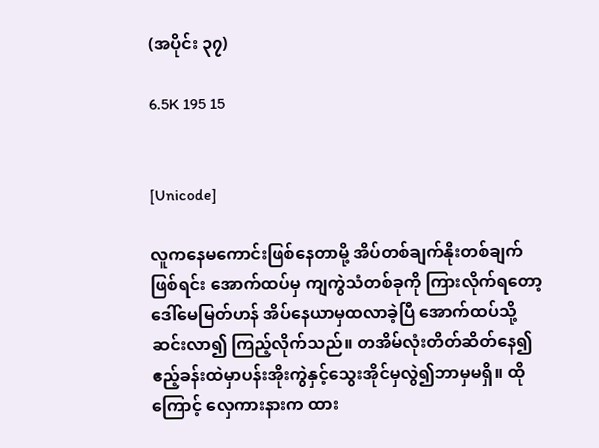(အပိုင်း ၃၇)

6.5K 195 15


[Unicode]

လူကနေမကောင်းဖြစ်နေတာမို့ အိပ်တစ်ချက်နိုးတစ်ချက်ဖြစ်ရင်း အောက်ထပ်မှ ကျကွဲသံတစ်ခုကို ကြားလိုက်ရတော့ ဒေါ်မေမြတ်ဟန် အိပ်နေယာမှထလာခဲ့ပြီ အောက်ထပ်သို့ဆင်းလာ၍ ကြည့်လိုက်သည်။ တအိမ်လုံးတိတ်ဆိတ်နေ၍ ဧည့်ခန်းထဲမှာပန်းအိုးကွဲနှင့်‌သွေးအိုင်မှလွဲ၍ဘာမှမရှိ။ ထိုကြောင့် လှေကားနားက ထား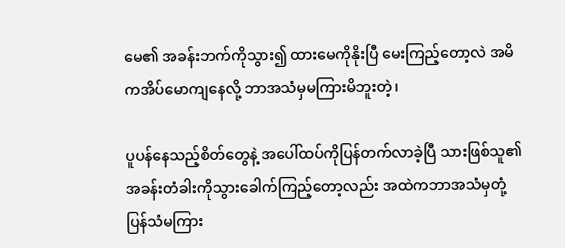မေ၏ အခန်းဘက်ကိုသွား၍ ထားမေကိုနိုးပြီ မေးကြည့်တော့လဲ အမိကအိပ်မောကျနေလို့ ဘာအသံမှမကြားမိဘူးတဲ့၊

ပူပန်နေသည့်စိတ်တွေနဲ့ အပေါ်ထပ်ကိုပြန်တက်လာခဲ့ပြီ သားဖြစ်သူ၏အခန်းတံခါးကိုသွားခေါက်ကြည့်တော့လည်း အထဲကဘာအသံမှတုံ့ပြန်သံမကြား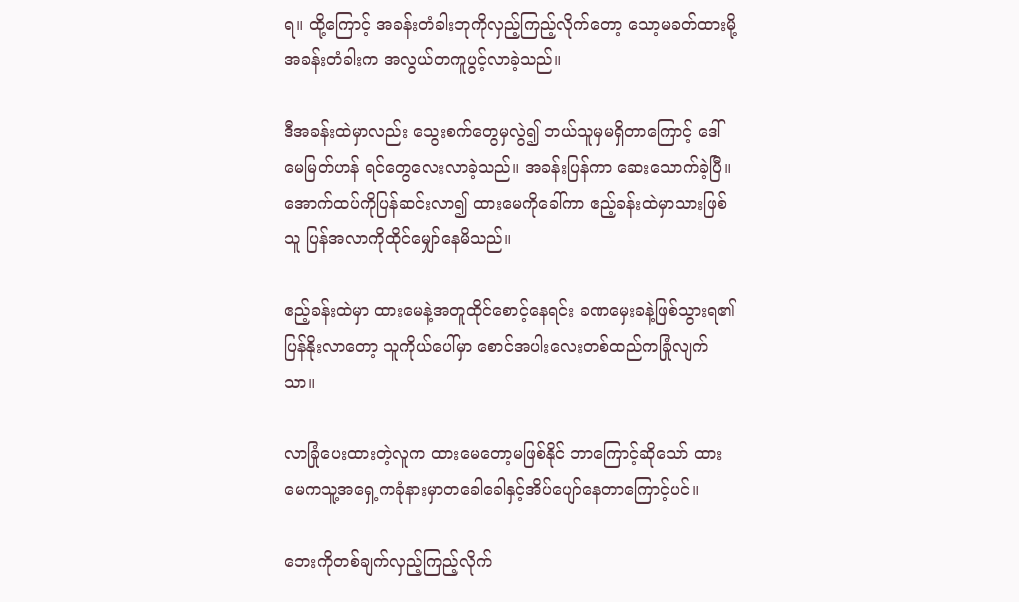ရ။ ထို့ကြောင့် အခန်းတံခါးဘုကိုလှည့်ကြည့်လိုက်တော့ သော့မခတ်ထားမို့ အခန်းတံခါးက အလွယ်တကူပွင့်လာခဲ့သည်။

ဒီအခန်းထဲမှာလည်း သွေးစက်တွေမှလွဲ၍ ဘယ်သူမှမရှိတာကြောင့် ဒေါ်မေမြတ်ဟန် ရင်တွေလေးလာခဲ့သည်။ အခန်းပြန်ကာ ဆေးသောက်ခဲ့ပြီ။ အောက်ထပ်ကိုပြန်ဆင်းလာ၍ ထားမေကိုခေါ်ကာ ဧည့်ခန်းထဲမှာသားဖြစ်သူ ပြန်အလာကိုထိုင်မျှော်နေမိသည်။

ဧည့်ခန်းထဲမှာ ထားမေနဲ့အတူ‌ထိုင်စောင့်နေရင်း ခဏမှေးခနဲ့ဖြစ်သွားရ၏ ပြန်နိုးလာတော့ သူကိုယ်ပေါ်မှာ စောင်အပါးလေးတစ်ထည်ကခြုံလျက်သာ။

လာခြုံပေးထားတဲ့လူက‌ ထားမေတော့မဖြစ်နိုင် ဘာကြောင့်ဆိုသော် ထားမေကသူ့အ‌ရှေ့ကခုံနားမှာတခေါခေါနှင့်အိပ်ပျော်နေတာကြောင့်ပင်။

ဘေးကိုတစ်ချက်လှည့်ကြည့်လိုက်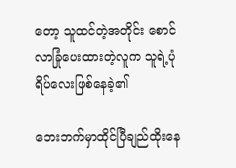တော့ သူထင်တဲ့အတိုင်း စောင်လာခြုံပေးထားတဲ့လူက သူရဲ့ပုံရိပ်လေးဖြစ်နေခဲ့၏

ဘေးဘက်မှာထိုင်ပြီချည်ထိုးနေ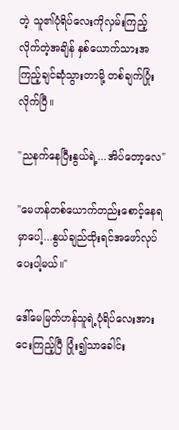တဲ့ သူ၏ပုံရိပ်လေးကိုလှမ်းကြည့်လိုက်တဲ့အချိန် နှစ်ယောက်သားအကြည့်ချင်ဆုံသွားတာမို့ တစ်ချက်ပြုံးလိုက်ပြီ။

"ညနက်နေပြီးနွယ်ရဲ့...အိပ်တော့လေ"

"မေဟန်တစ်ယောက်တည်းစောင့်နေရမှာပေါ့...နွယ်ချည်ထိုးရင်အဖော်လုပ်ပေးပါ့မယ်။"

ဒေါ်မေမြတ်ဟန်သူရဲ့ပုံရိပ်လေးအားငေးကြည့်ပြီ ပြုံး၍သာခေါင်း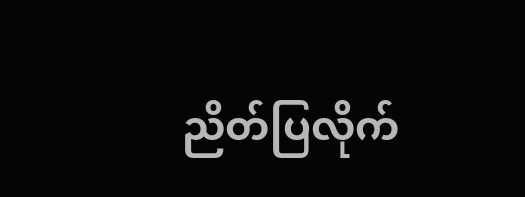ညိတ်ပြလိုက်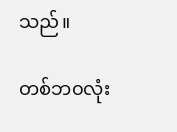သည်။

တစ်ဘ၀လုံး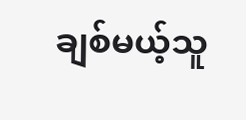ချစ်မယ့်သူ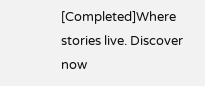[Completed]Where stories live. Discover now